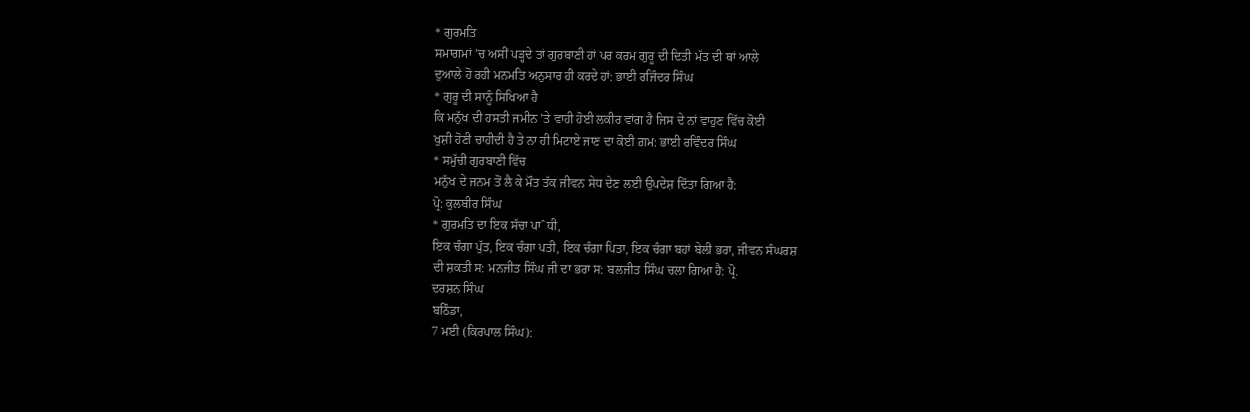* ਗੁਰਮਤਿ
ਸਮਾਗਮਾਂ ’ਚ ਅਸੀਂ ਪੜ੍ਹਦੇ ਤਾਂ ਗੁਰਬਾਣੀ ਹਾਂ ਪਰ ਕਰਮ ਗੁਰੂ ਦੀ ਦਿਤੀ ਮੱਤ ਦੀ ਥਾਂ ਆਲੇ
ਦੁਆਲੇ ਹੋ ਰਹੀ ਮਨਮਤਿ ਅਨੁਸਾਰ ਹੀ ਕਰਦੇ ਹਾਂ: ਭਾਈ ਰਜਿੰਦਰ ਸਿੰਘ
* ਗੁਰੂ ਦੀ ਸਾਨੂੰ ਸਿਖਿਆ ਹੈ
ਕਿ ਮਨੁੱਖ ਦੀ ਹਸਤੀ ਜਮੀਨ ’ਤੇ ਵਾਹੀ ਹੋਈ ਲਕੀਰ ਵਾਂਗ ਹੈ ਜਿਸ ਦੇ ਨਾਂ ਵਾਹੁਣ ਵਿੱਚ ਕੋਈ
ਖੁਸ਼ੀ ਹੋਣੀ ਚਾਹੀਦੀ ਹੈ ਤੇ ਨਾ ਹੀ ਮਿਟਾਏ ਜਾਣ ਦਾ ਕੋਈ ਗ਼ਮ: ਭਾਈ ਰਵਿੰਦਰ ਸਿੰਘ
* ਸਮੁੱਚੀ ਗੁਰਬਾਣੀ ਵਿੱਚ
ਮਨੁੱਖ ਦੇ ਜਨਮ ਤੋਂ ਲੈ ਕੇ ਮੌਤ ਤੱਕ ਜੀਵਨ ਸੇਧ ਦੇਣ ਲਈ ਉਪਦੇਸ਼ ਦਿੱਤਾ ਗਿਆ ਹੈ:
ਪ੍ਰੋ: ਕੁਲਬੀਰ ਸਿੰਘ
* ਗੁਰਮਤਿ ਦਾ ਇਕ ਸੱਚਾ ਪਾˆਧੀ,
ਇਕ ਚੰਗਾ ਪੁੱਤ, ਇਕ ਚੰਗਾ ਪਤੀ, ਇਕ ਚੰਗਾ ਪਿਤਾ, ਇਕ ਚੰਗਾ ਬਹਾਂ ਬੇਲੀ ਭਰਾ, ਜੀਵਨ ਸੰਘਰਸ਼
ਦੀ ਸ਼ਕਤੀ ਸ: ਮਨਜੀਤ ਸਿੰਘ ਜੀ ਦਾ ਭਰਾ ਸ: ਬਲਜੀਤ ਸਿੰਘ ਚਲਾ ਗਿਆ ਹੈ: ਪ੍ਰੋ.
ਦਰਸ਼ਨ ਸਿੰਘ
ਬਠਿੰਡਾ,
7 ਮਈ (ਕਿਰਪਾਲ ਸਿੰਘ):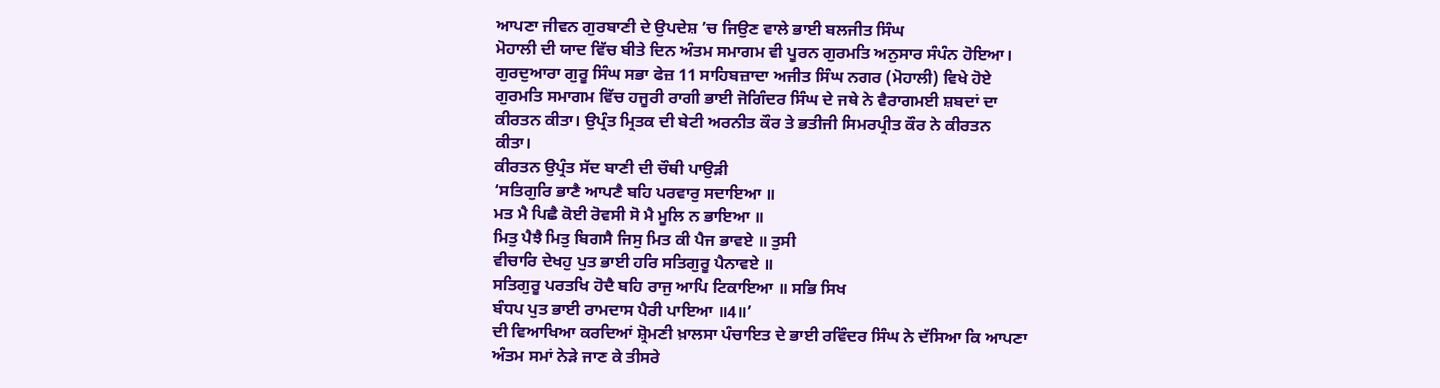ਆਪਣਾ ਜੀਵਨ ਗੁਰਬਾਣੀ ਦੇ ਉਪਦੇਸ਼ ’ਚ ਜਿਉਣ ਵਾਲੇ ਭਾਈ ਬਲਜੀਤ ਸਿੰਘ
ਮੋਹਾਲੀ ਦੀ ਯਾਦ ਵਿੱਚ ਬੀਤੇ ਦਿਨ ਅੰਤਮ ਸਮਾਗਮ ਵੀ ਪੂਰਨ ਗੁਰਮਤਿ ਅਨੁਸਾਰ ਸੰਪੰਨ ਹੋਇਆ।
ਗੁਰਦੁਆਰਾ ਗੁਰੂ ਸਿੰਘ ਸਭਾ ਫੇਜ਼ 11 ਸਾਹਿਬਜ਼ਾਦਾ ਅਜੀਤ ਸਿੰਘ ਨਗਰ (ਮੋਹਾਲੀ) ਵਿਖੇ ਹੋਏ
ਗੁਰਮਤਿ ਸਮਾਗਮ ਵਿੱਚ ਹਜੂਰੀ ਰਾਗੀ ਭਾਈ ਜੋਗਿੰਦਰ ਸਿੰਘ ਦੇ ਜਥੇ ਨੇ ਵੈਰਾਗਮਈ ਸ਼ਬਦਾਂ ਦਾ
ਕੀਰਤਨ ਕੀਤਾ। ਉਪ੍ਰੰਤ ਮ੍ਰਿਤਕ ਦੀ ਬੇਟੀ ਅਰਨੀਤ ਕੌਰ ਤੇ ਭਤੀਜੀ ਸਿਮਰਪ੍ਰੀਤ ਕੌਰ ਨੇ ਕੀਰਤਨ
ਕੀਤਾ।
ਕੀਰਤਨ ਉਪ੍ਰੰਤ ਸੱਦ ਬਾਣੀ ਦੀ ਚੌਥੀ ਪਾਉੜੀ
‘ਸਤਿਗੁਰਿ ਭਾਣੈ ਆਪਣੈ ਬਹਿ ਪਰਵਾਰੁ ਸਦਾਇਆ ॥
ਮਤ ਮੈ ਪਿਛੈ ਕੋਈ ਰੋਵਸੀ ਸੋ ਮੈ ਮੂਲਿ ਨ ਭਾਇਆ ॥
ਮਿਤੁ ਪੈਝੈ ਮਿਤੁ ਬਿਗਸੈ ਜਿਸੁ ਮਿਤ ਕੀ ਪੈਜ ਭਾਵਏ ॥ ਤੁਸੀ
ਵੀਚਾਰਿ ਦੇਖਹੁ ਪੁਤ ਭਾਈ ਹਰਿ ਸਤਿਗੁਰੂ ਪੈਨਾਵਏ ॥
ਸਤਿਗੁਰੂ ਪਰਤਖਿ ਹੋਦੈ ਬਹਿ ਰਾਜੁ ਆਪਿ ਟਿਕਾਇਆ ॥ ਸਭਿ ਸਿਖ
ਬੰਧਪ ਪੁਤ ਭਾਈ ਰਾਮਦਾਸ ਪੈਰੀ ਪਾਇਆ ॥4॥’
ਦੀ ਵਿਆਖਿਆ ਕਰਦਿਆਂ ਸ਼੍ਰੋਮਣੀ ਖ਼ਾਲਸਾ ਪੰਚਾਇਤ ਦੇ ਭਾਈ ਰਵਿੰਦਰ ਸਿੰਘ ਨੇ ਦੱਸਿਆ ਕਿ ਆਪਣਾ
ਅੰਤਮ ਸਮਾਂ ਨੇੜੇ ਜਾਣ ਕੇ ਤੀਸਰੇ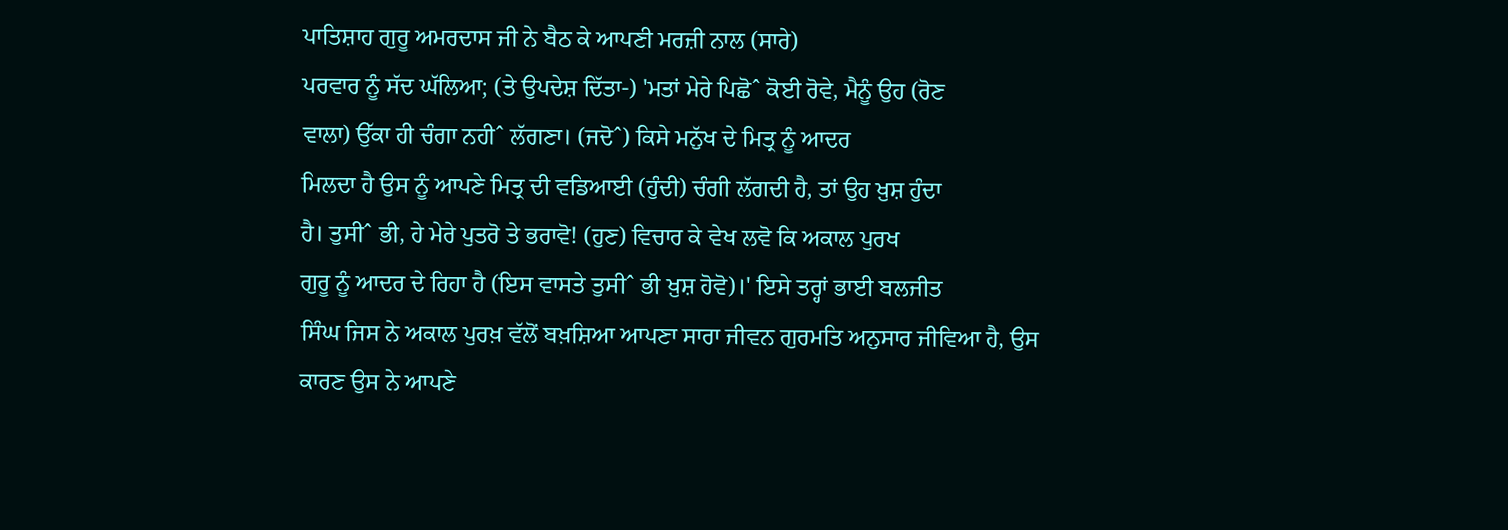ਪਾਤਿਸ਼ਾਹ ਗੁਰੂ ਅਮਰਦਾਸ ਜੀ ਨੇ ਬੈਠ ਕੇ ਆਪਣੀ ਮਰਜ਼ੀ ਨਾਲ (ਸਾਰੇ)
ਪਰਵਾਰ ਨੂੰ ਸੱਦ ਘੱਲਿਆ; (ਤੇ ਉਪਦੇਸ਼ ਦਿੱਤਾ-) 'ਮਤਾਂ ਮੇਰੇ ਪਿਛੋˆ ਕੋਈ ਰੋਵੇ, ਮੈਨੂੰ ਉਹ (ਰੋਣ
ਵਾਲਾ) ਉੱਕਾ ਹੀ ਚੰਗਾ ਨਹੀˆ ਲੱਗਣਾ। (ਜਦੋˆ) ਕਿਸੇ ਮਨੁੱਖ ਦੇ ਮਿਤ੍ਰ ਨੂੰ ਆਦਰ
ਮਿਲਦਾ ਹੈ ਉਸ ਨੂੰ ਆਪਣੇ ਮਿਤ੍ਰ ਦੀ ਵਡਿਆਈ (ਹੁੰਦੀ) ਚੰਗੀ ਲੱਗਦੀ ਹੈ, ਤਾਂ ਉਹ ਖ਼ੁਸ਼ ਹੁੰਦਾ
ਹੈ। ਤੁਸੀˆ ਭੀ, ਹੇ ਮੇਰੇ ਪੁਤਰੋ ਤੇ ਭਰਾਵੋ! (ਹੁਣ) ਵਿਚਾਰ ਕੇ ਵੇਖ ਲਵੋ ਕਿ ਅਕਾਲ ਪੁਰਖ
ਗੁਰੂ ਨੂੰ ਆਦਰ ਦੇ ਰਿਹਾ ਹੈ (ਇਸ ਵਾਸਤੇ ਤੁਸੀˆ ਭੀ ਖ਼ੁਸ਼ ਹੋਵੋ)।' ਇਸੇ ਤਰ੍ਹਾਂ ਭਾਈ ਬਲਜੀਤ
ਸਿੰਘ ਜਿਸ ਨੇ ਅਕਾਲ ਪੁਰਖ਼ ਵੱਲੋਂ ਬਖ਼ਸ਼ਿਆ ਆਪਣਾ ਸਾਰਾ ਜੀਵਨ ਗੁਰਮਤਿ ਅਨੁਸਾਰ ਜੀਵਿਆ ਹੈ, ਉਸ
ਕਾਰਣ ਉਸ ਨੇ ਆਪਣੇ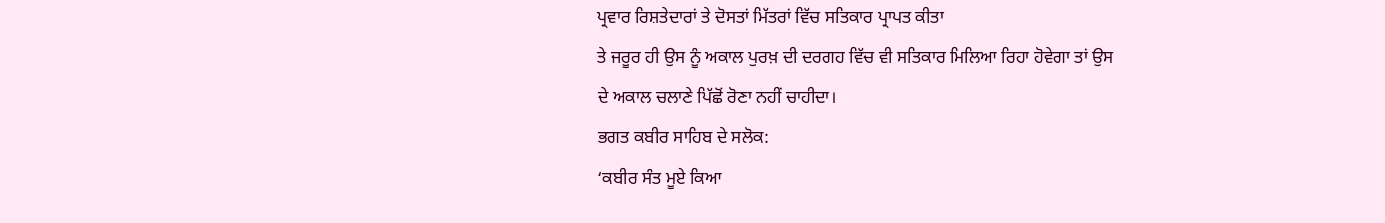ਪ੍ਰਵਾਰ ਰਿਸ਼ਤੇਦਾਰਾਂ ਤੇ ਦੋਸਤਾਂ ਮਿੱਤਰਾਂ ਵਿੱਚ ਸਤਿਕਾਰ ਪ੍ਰਾਪਤ ਕੀਤਾ
ਤੇ ਜਰੂਰ ਹੀ ਉਸ ਨੂੰ ਅਕਾਲ ਪੁਰਖ਼ ਦੀ ਦਰਗਹ ਵਿੱਚ ਵੀ ਸਤਿਕਾਰ ਮਿਲਿਆ ਰਿਹਾ ਹੋਵੇਗਾ ਤਾਂ ਉਸ
ਦੇ ਅਕਾਲ ਚਲਾਣੇ ਪਿੱਛੋਂ ਰੋਣਾ ਨਹੀਂ ਚਾਹੀਦਾ।
ਭਗਤ ਕਬੀਰ ਸਾਹਿਬ ਦੇ ਸਲੋਕ:
‘ਕਬੀਰ ਸੰਤ ਮੂਏ ਕਿਆ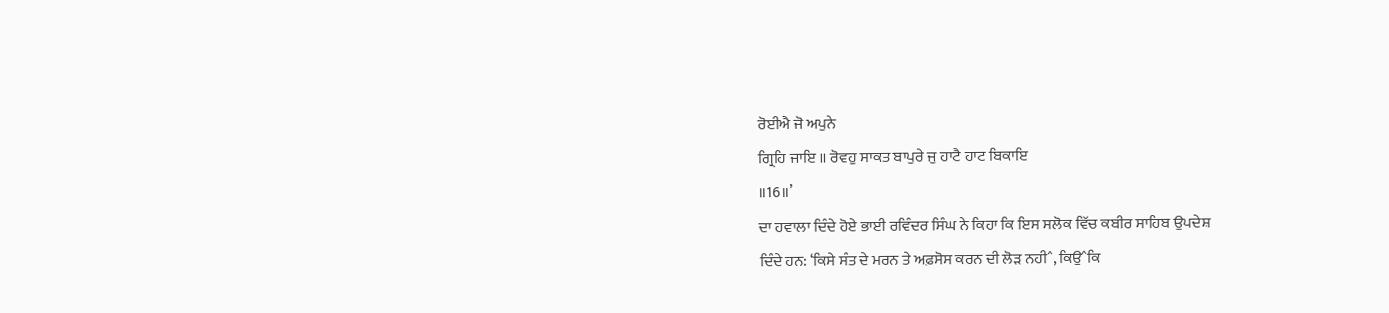ਰੋਈਐ ਜੋ ਅਪੁਨੇ
ਗ੍ਰਿਹਿ ਜਾਇ ॥ ਰੋਵਹੁ ਸਾਕਤ ਬਾਪੁਰੇ ਜੁ ਹਾਟੈ ਹਾਟ ਬਿਕਾਇ
॥16॥’
ਦਾ ਹਵਾਲਾ ਦਿੰਦੇ ਹੋਏ ਭਾਈ ਰਵਿੰਦਰ ਸਿੰਘ ਨੇ ਕਿਹਾ ਕਿ ਇਸ ਸਲੋਕ ਵਿੱਚ ਕਬੀਰ ਸਾਹਿਬ ਉਪਦੇਸ਼
ਦਿੰਦੇ ਹਨ: ‘ਕਿਸੇ ਸੰਤ ਦੇ ਮਰਨ ਤੇ ਅਫ਼ਸੋਸ ਕਰਨ ਦੀ ਲੋੜ ਨਹੀˆ, ਕਿਉˆਕਿ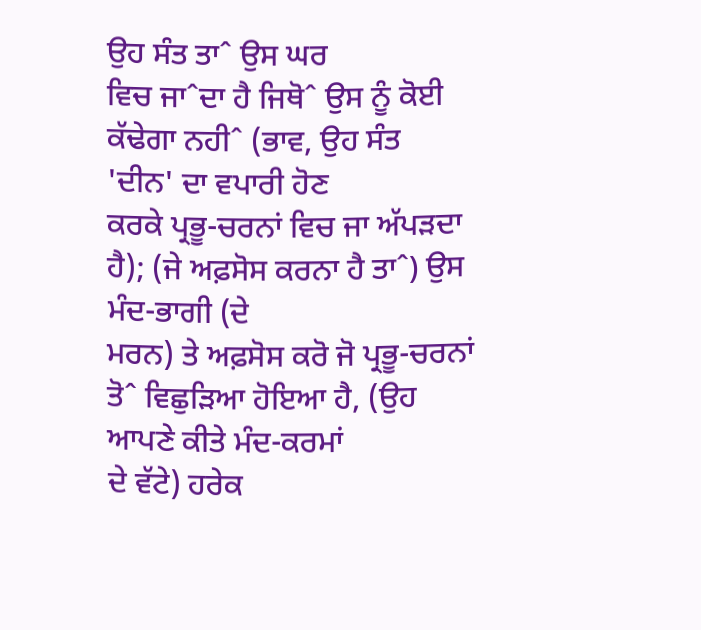ਉਹ ਸੰਤ ਤਾˆ ਉਸ ਘਰ
ਵਿਚ ਜਾˆਦਾ ਹੈ ਜਿਥੋˆ ਉਸ ਨੂੰ ਕੋਈ ਕੱਢੇਗਾ ਨਹੀˆ (ਭਾਵ, ਉਹ ਸੰਤ 'ਦੀਨ' ਦਾ ਵਪਾਰੀ ਹੋਣ
ਕਰਕੇ ਪ੍ਰਭੂ-ਚਰਨਾਂ ਵਿਚ ਜਾ ਅੱਪੜਦਾ ਹੈ); (ਜੇ ਅਫ਼ਸੋਸ ਕਰਨਾ ਹੈ ਤਾˆ) ਉਸ ਮੰਦ-ਭਾਗੀ (ਦੇ
ਮਰਨ) ਤੇ ਅਫ਼ਸੋਸ ਕਰੋ ਜੋ ਪ੍ਰਭੂ-ਚਰਨਾਂ ਤੋˆ ਵਿਛੁੜਿਆ ਹੋਇਆ ਹੈ, (ਉਹ ਆਪਣੇ ਕੀਤੇ ਮੰਦ-ਕਰਮਾਂ
ਦੇ ਵੱਟੇ) ਹਰੇਕ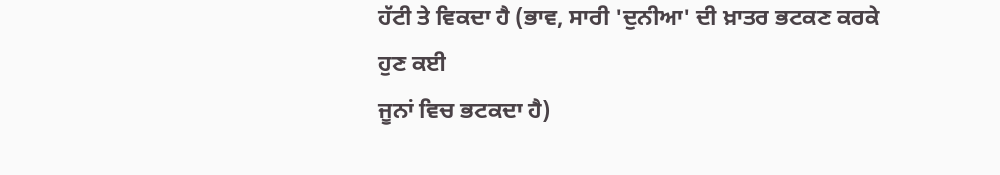ਹੱਟੀ ਤੇ ਵਿਕਦਾ ਹੈ (ਭਾਵ, ਸਾਰੀ 'ਦੁਨੀਆ' ਦੀ ਖ਼ਾਤਰ ਭਟਕਣ ਕਰਕੇ ਹੁਣ ਕਈ
ਜੂਨਾਂ ਵਿਚ ਭਟਕਦਾ ਹੈ)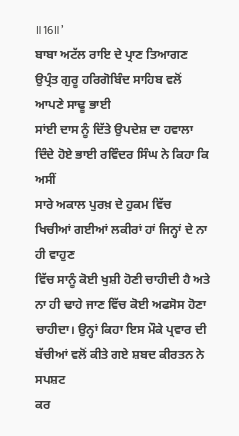॥16॥’
ਬਾਬਾ ਅਟੱਲ ਰਾਇ ਦੇ ਪ੍ਰਾਣ ਤਿਆਗਣ ਉਪ੍ਰੰਤ ਗੁਰੂ ਹਰਿਗੋਬਿੰਦ ਸਾਹਿਬ ਵਲੋਂ ਆਪਣੇ ਸਾਢੂ ਭਾਈ
ਸਾਂਈ ਦਾਸ ਨੂੰ ਦਿੱਤੇ ਉਪਦੇਸ਼ ਦਾ ਹਵਾਲਾ ਦਿੰਦੇ ਹੋਏ ਭਾਈ ਰਵਿੰਦਰ ਸਿੰਘ ਨੇ ਕਿਹਾ ਕਿ ਅਸੀਂ
ਸਾਰੇ ਅਕਾਲ ਪੁਰਖ਼ ਦੇ ਹੁਕਮ ਵਿੱਚ ਖਿਚੀਆਂ ਗਈਆਂ ਲਕੀਰਾਂ ਹਾਂ ਜਿਨ੍ਹਾਂ ਦੇ ਨਾ ਹੀ ਵਾਹੁਣ
ਵਿੱਚ ਸਾਨੂੰ ਕੋਈ ਖੁਸ਼ੀ ਹੋਣੀ ਚਾਹੀਦੀ ਹੈ ਅਤੇ ਨਾ ਹੀ ਢਾਹੇ ਜਾਣ ਵਿੱਚ ਕੋਈ ਅਫਸੋਸ ਹੋਣਾ
ਚਾਹੀਦਾ। ਉਨ੍ਹਾਂ ਕਿਹਾ ਇਸ ਮੌਕੇ ਪ੍ਰਵਾਰ ਦੀ ਬੱਚੀਆਂ ਵਲੋਂ ਕੀਤੇ ਗਏ ਸ਼ਬਦ ਕੀਰਤਨ ਨੇ ਸਪਸ਼ਟ
ਕਰ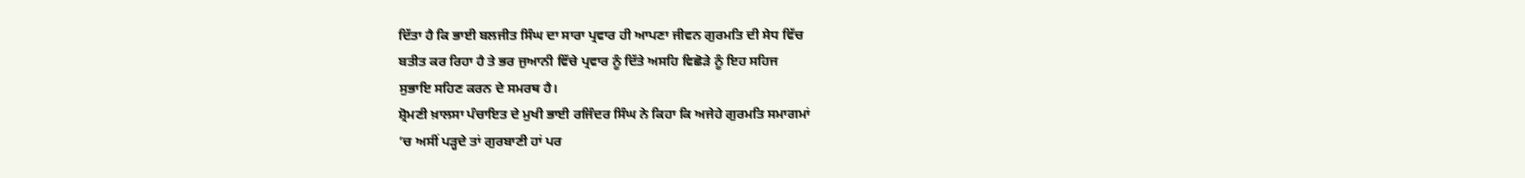ਦਿੱਤਾ ਹੈ ਕਿ ਭਾਈ ਬਲਜੀਤ ਸਿੰਘ ਦਾ ਸਾਰਾ ਪ੍ਰਵਾਰ ਹੀ ਆਪਣਾ ਜੀਵਨ ਗੁਰਮਤਿ ਦੀ ਸੇਧ ਵਿੱਚ
ਬਤੀਤ ਕਰ ਰਿਹਾ ਹੈ ਤੇ ਭਰ ਜੁਆਨੀ ਵਿੱਚੇ ਪ੍ਰਵਾਰ ਨੂੰ ਦਿੱਤੇ ਅਸਹਿ ਵਿਛੋੜੇ ਨੂੰ ਇਹ ਸਹਿਜ
ਸੁਭਾਇ ਸਹਿਣ ਕਰਨ ਦੇ ਸਮਰਥ ਹੈ।
ਸ਼੍ਰੋਮਣੀ ਖ਼ਾਲਸਾ ਪੰਚਾਇਤ ਦੇ ਮੁਖੀ ਭਾਈ ਰਜਿੰਦਰ ਸਿੰਘ ਨੇ ਕਿਹਾ ਕਿ ਅਜੇਹੇ ਗੁਰਮਤਿ ਸਮਾਗਮਾਂ
’ਚ ਅਸੀਂ ਪੜ੍ਹਦੇ ਤਾਂ ਗੁਰਬਾਣੀ ਹਾਂ ਪਰ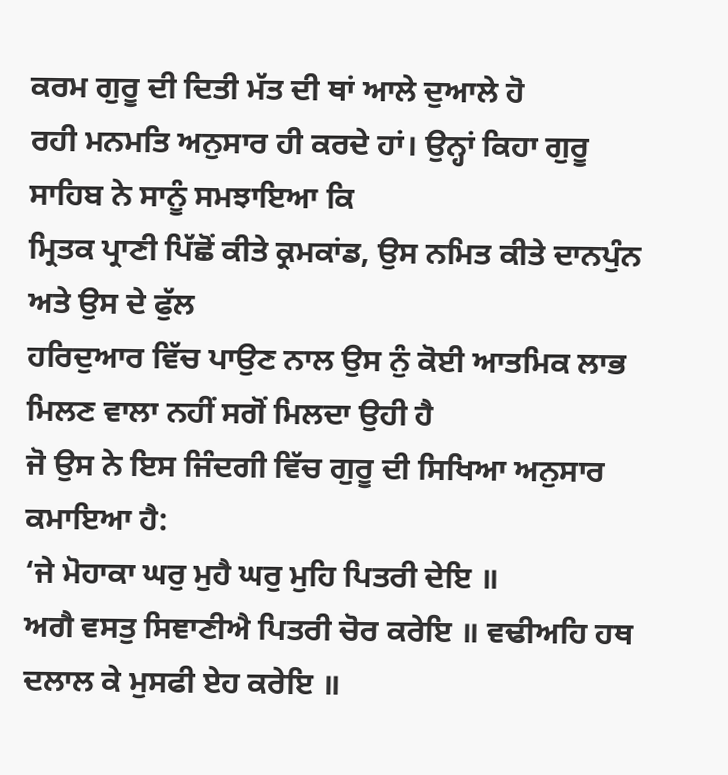ਕਰਮ ਗੁਰੂ ਦੀ ਦਿਤੀ ਮੱਤ ਦੀ ਥਾਂ ਆਲੇ ਦੁਆਲੇ ਹੋ
ਰਹੀ ਮਨਮਤਿ ਅਨੁਸਾਰ ਹੀ ਕਰਦੇ ਹਾਂ। ਉਨ੍ਹਾਂ ਕਿਹਾ ਗੁਰੂ ਸਾਹਿਬ ਨੇ ਸਾਨੂੰ ਸਮਝਾਇਆ ਕਿ
ਮ੍ਰਿਤਕ ਪ੍ਰਾਣੀ ਪਿੱਛੋਂ ਕੀਤੇ ਕ੍ਰਮਕਾਂਡ, ਉਸ ਨਮਿਤ ਕੀਤੇ ਦਾਨਪੁੰਨ ਅਤੇ ਉਸ ਦੇ ਫੁੱਲ
ਹਰਿਦੁਆਰ ਵਿੱਚ ਪਾਉਣ ਨਾਲ ਉਸ ਨੁੰ ਕੋਈ ਆਤਮਿਕ ਲਾਭ ਮਿਲਣ ਵਾਲਾ ਨਹੀਂ ਸਗੋਂ ਮਿਲਦਾ ਉਹੀ ਹੈ
ਜੋ ਉਸ ਨੇ ਇਸ ਜਿੰਦਗੀ ਵਿੱਚ ਗੁਰੂ ਦੀ ਸਿਖਿਆ ਅਨੁਸਾਰ ਕਮਾਇਆ ਹੈ:
‘ਜੇ ਮੋਹਾਕਾ ਘਰੁ ਮੁਹੈ ਘਰੁ ਮੁਹਿ ਪਿਤਰੀ ਦੇਇ ॥
ਅਗੈ ਵਸਤੁ ਸਿਞਾਣੀਐ ਪਿਤਰੀ ਚੋਰ ਕਰੇਇ ॥ ਵਢੀਅਹਿ ਹਥ
ਦਲਾਲ ਕੇ ਮੁਸਫੀ ਏਹ ਕਰੇਇ ॥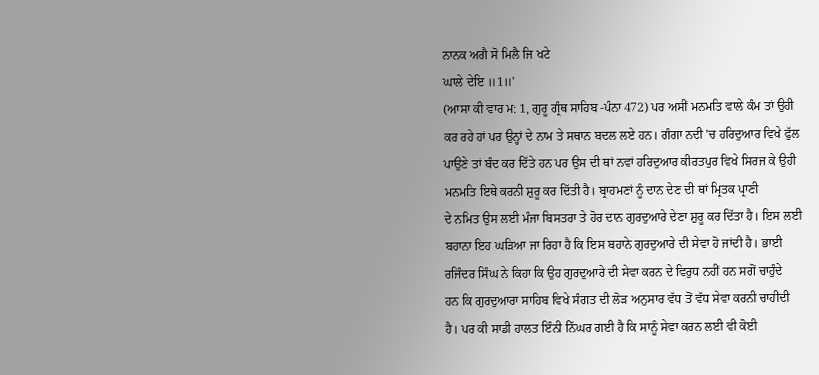ਨਾਨਕ ਅਗੈ ਸੋ ਮਿਲੈ ਜਿ ਖਟੇ
ਘਾਲੇ ਦੇਇ ॥1॥’
(ਆਸਾ ਕੀ ਵਾਰ ਮ: 1, ਗੁਰੂ ਗ੍ਰੰਥ ਸਾਹਿਬ -ਪੰਨਾ 472) ਪਰ ਅਸੀਂ ਮਨਮਤਿ ਵਾਲੇ ਕੰਮ ਤਾਂ ਉਹੀ
ਕਰ ਰਹੇ ਹਾਂ ਪਰ ਉਨ੍ਹਾਂ ਦੇ ਨਾਮ ਤੇ ਸਥਾਨ ਬਦਲ ਲਏ ਹਨ। ਗੰਗਾ ਨਦੀ ’ਚ ਹਰਿਦੁਆਰ ਵਿਖੇ ਫੁੱਲ
ਪਾਉਣੇ ਤਾਂ ਬੰਦ ਕਰ ਦਿੱਤੇ ਹਨ ਪਰ ਉਸ ਦੀ ਥਾਂ ਨਵਾਂ ਹਰਿਦੁਆਰ ਕੀਰਤਪੁਰ ਵਿਖੇ ਸਿਰਜ ਕੇ ਉਹੀ
ਮਨਮਤਿ ਇਥੇ ਕਰਨੀ ਸ਼ੁਰੂ ਕਰ ਦਿੱਤੀ ਹੈ। ਬ੍ਰਾਹਮਣਾਂ ਨੂੰ ਦਾਨ ਦੇਣ ਦੀ ਥਾਂ ਮ੍ਰਿਤਕ ਪ੍ਰਾਣੀ
ਦੇ ਨਮਿਤ ਉਸ ਲਈ ਮੰਜਾ ਬਿਸਤਰਾ ਤੇ ਹੋਰ ਦਾਨ ਗੁਰਦੁਆਰੇ ਦੇਣਾ ਸ਼ੁਰੂ ਕਰ ਦਿੱਤਾ ਹੈ। ਇਸ ਲਈ
ਬਹਾਨਾ ਇਹ ਘੜਿਆ ਜਾ ਰਿਹਾ ਹੈ ਕਿ ਇਸ ਬਹਾਨੇ ਗੁਰਦੁਆਰੇ ਦੀ ਸੇਵਾ ਹੋ ਜਾਂਦੀ ਹੈ। ਭਾਈ
ਰਜਿੰਦਰ ਸਿੰਘ ਨੇ ਕਿਹਾ ਕਿ ਉਹ ਗੁਰਦੁਆਰੇ ਦੀ ਸੇਵਾ ਕਰਨ ਦੇ ਵਿਰੁਧ ਨਹੀਂ ਹਨ ਸਗੋਂ ਚਾਹੁੰਦੇ
ਹਨ ਕਿ ਗੁਰਦੁਆਰਾ ਸਾਹਿਬ ਵਿਖੇ ਸੰਗਤ ਦੀ ਲੋੜ ਅਨੁਸਾਰ ਵੱਧ ਤੋਂ ਵੱਧ ਸੇਵਾ ਕਰਨੀ ਚਾਹੀਦੀ
ਹੈ। ਪਰ ਕੀ ਸਾਡੀ ਹਾਲਤ ਇੰਨੀ ਨਿੱਘਰ ਗਈ ਹੈ ਕਿ ਸਾਨੂੰ ਸੇਵਾ ਕਰਨ ਲਈ ਵੀ ਕੋਈ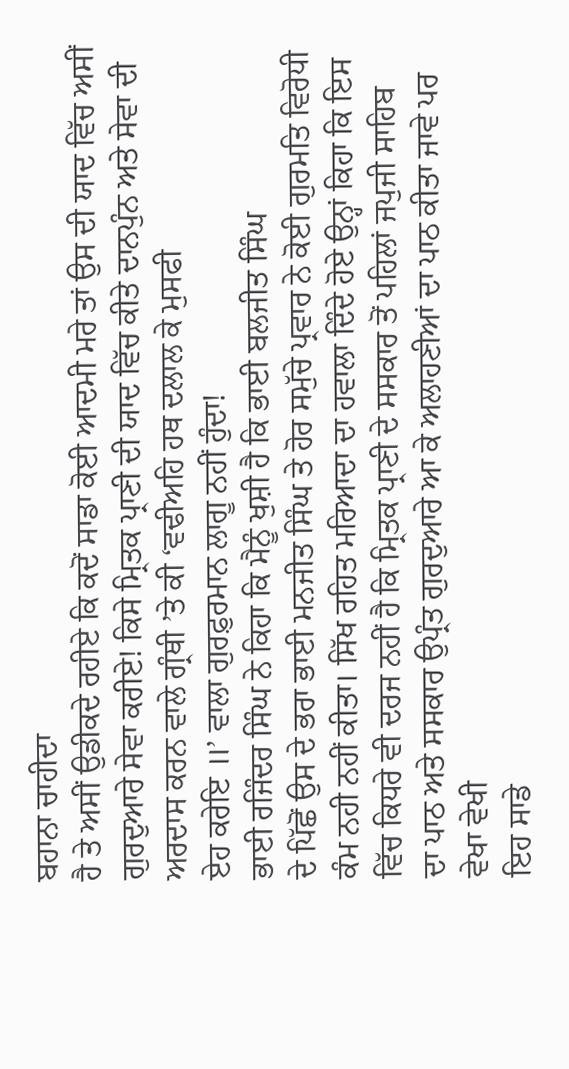ਬਹਾਨਾ ਚਾਹੀਦਾ
ਹੈ ਤੇ ਅਸੀਂ ਉਡੀਕਦੇ ਰਹੀਏ ਕਿ ਕਦੋਂ ਸਾਡਾ ਕੋਈ ਆਦਮੀ ਮਰੇ ਤਾਂ ਉਸ ਦੀ ਯਾਦ ਵਿੱਚ ਅਸੀਂ
ਗੁਰਦੁਆਰੇ ਸੇਵਾ ਕਰੀਏ! ਕਿਸੇ ਮ੍ਰਿਤਕ ਪ੍ਰਾਣੀ ਦੀ ਯਾਦ ਵਿੱਚ ਕੀਤੇ ਦਾਨਪੁੰਨ ਅਤੇ ਸੇਵਾ ਦੀ
ਅਰਦਾਸ ਕਰਨ ਵਾਲੇ ਗ੍ਰੰਥੀ ’ਤੇ ਕੀ ‘ਵਢੀਅਹਿ ਹਥ ਦਲਾਲ ਕੇ ਮੁਸਫੀ
ਏਹ ਕਰੇਇ ॥’ ਵਾਲਾ ਗੁਰਫ਼ੁਰਮਾਨ ਲਾਗੂ ਨਹੀਂ ਹੁੰਦਾ!
ਭਾਈ ਰਜਿੰਦਰ ਸਿੰਘ ਨੇ ਕਿਹਾ ਕਿ ਮੈਨੂੰ ਖੁਸ਼ੀ ਹੈ ਕਿ ਭਾਈ ਬਲਜੀਤ ਸਿੰਘ
ਦੇ ਪਿੱਛੋਂ ਉਸ ਦੇ ਭਰਾ ਭਾਈ ਮਨਜੀਤ ਸਿੰਘ ਤੇ ਹੋਰ ਸਮੁੱਚੇ ਪ੍ਰਵਾਰ ਨੇ ਕੋਈ ਗੁਰਮਤਿ ਵਿਰੋਧੀ
ਕੰਮ ਨਹੀ ਨਹੀਂ ਕੀਤਾ। ਸਿੱਖ ਰਹਿਤ ਮਰਿਆਦਾ ਦਾ ਹਵਾਲਾ ਦਿੰਦੇ ਹੋਏ ਉਨ੍ਹਾਂ ਕਿਹਾ ਕਿ ਇਸ
ਵਿੱਚ ਕਿਧਰੇ ਵੀ ਦਰਜ ਨਹੀਂ ਹੈ ਕਿ ਮ੍ਰਿਤਕ ਪ੍ਰਾਣੀ ਦੇ ਸਸਕਾਰ ਤੋਂ ਪਹਿਲਾਂ ਜਪੁਜੀ ਸਾਹਿਬ
ਦਾ ਪਾਠ ਅਤੇ ਸਸਕਾਰ ਉਪ੍ਰੰਤ ਗੁਰਦੁਆਰੇ ਆ ਕੇ ਅਲਾਹਣੀਆਂ ਦਾ ਪਾਠ ਕੀਤਾ ਜਾਵੇ ਪਰ ਵੇਖਾ ਵੇਖੀ
ਇਹ ਸਾਡੇ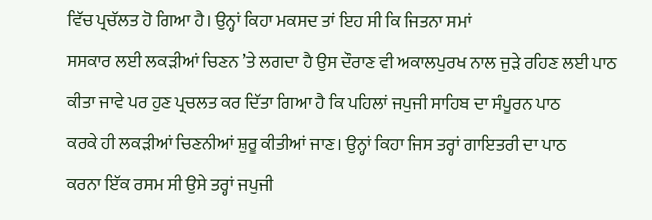ਵਿੱਚ ਪ੍ਰਚੱਲਤ ਹੋ ਗਿਆ ਹੈ। ਉਨ੍ਹਾਂ ਕਿਹਾ ਮਕਸਦ ਤਾਂ ਇਹ ਸੀ ਕਿ ਜਿਤਨਾ ਸਮਾਂ
ਸਸਕਾਰ ਲਈ ਲਕੜੀਆਂ ਚਿਣਨ ’ਤੇ ਲਗਦਾ ਹੈ ਉਸ ਦੌਰਾਣ ਵੀ ਅਕਾਲਪੁਰਖ ਨਾਲ ਜੁੜੇ ਰਹਿਣ ਲਈ ਪਾਠ
ਕੀਤਾ ਜਾਵੇ ਪਰ ਹੁਣ ਪ੍ਰਚਲਤ ਕਰ ਦਿੱਤਾ ਗਿਆ ਹੈ ਕਿ ਪਹਿਲਾਂ ਜਪੁਜੀ ਸਾਹਿਬ ਦਾ ਸੰਪੂਰਨ ਪਾਠ
ਕਰਕੇ ਹੀ ਲਕੜੀਆਂ ਚਿਣਨੀਆਂ ਸ਼ੁਰੂ ਕੀਤੀਆਂ ਜਾਣ। ਉਨ੍ਹਾਂ ਕਿਹਾ ਜਿਸ ਤਰ੍ਹਾਂ ਗਾਇਤਰੀ ਦਾ ਪਾਠ
ਕਰਨਾ ਇੱਕ ਰਸਮ ਸੀ ਉਸੇ ਤਰ੍ਹਾਂ ਜਪੁਜੀ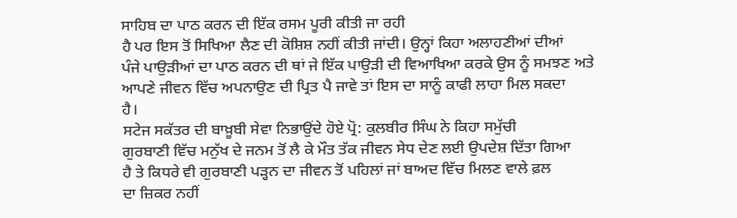ਸਾਹਿਬ ਦਾ ਪਾਠ ਕਰਨ ਦੀ ਇੱਕ ਰਸਮ ਪੂਰੀ ਕੀਤੀ ਜਾ ਰਹੀ
ਹੈ ਪਰ ਇਸ ਤੋਂ ਸਿਖਿਆ ਲੈਣ ਦੀ ਕੋਸ਼ਿਸ਼ ਨਹੀਂ ਕੀਤੀ ਜਾਂਦੀ। ਉਨ੍ਹਾਂ ਕਿਹਾ ਅਲਾਹਣੀਆਂ ਦੀਆਂ
ਪੰਜੇ ਪਾਉੜੀਆਂ ਦਾ ਪਾਠ ਕਰਨ ਦੀ ਥਾਂ ਜੇ ਇੱਕ ਪਾਉੜੀ ਦੀ ਵਿਆਖਿਆ ਕਰਕੇ ਉਸ ਨੂੰ ਸਮਝਣ ਅਤੇ
ਆਪਣੇ ਜੀਵਨ ਵਿੱਚ ਅਪਨਾਉਣ ਦੀ ਪ੍ਰਿਤ ਪੈ ਜਾਵੇ ਤਾਂ ਇਸ ਦਾ ਸਾਨੂੰ ਕਾਫੀ ਲਾਹਾ ਮਿਲ ਸਕਦਾ
ਹੈ।
ਸਟੇਜ ਸਕੱਤਰ ਦੀ ਬਾਖ਼ੂਬੀ ਸੇਵਾ ਨਿਭਾਉਂਦੇ ਹੋਏ ਪ੍ਰੋ: ਕੁਲਬੀਰ ਸਿੰਘ ਨੇ ਕਿਹਾ ਸਮੁੱਚੀ
ਗੁਰਬਾਣੀ ਵਿੱਚ ਮਨੁੱਖ ਦੇ ਜਨਮ ਤੋਂ ਲੈ ਕੇ ਮੌਤ ਤੱਕ ਜੀਵਨ ਸੇਧ ਦੇਣ ਲਈ ਉਪਦੇਸ਼ ਦਿੱਤਾ ਗਿਆ
ਹੈ ਤੇ ਕਿਧਰੇ ਵੀ ਗੁਰਬਾਣੀ ਪੜ੍ਹਨ ਦਾ ਜੀਵਨ ਤੋਂ ਪਹਿਲਾਂ ਜਾਂ ਬਾਅਦ ਵਿੱਚ ਮਿਲਣ ਵਾਲੇ ਫ਼ਲ
ਦਾ ਜ਼ਿਕਰ ਨਹੀਂ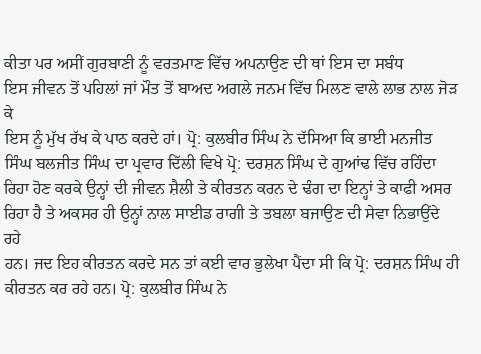ਕੀਤਾ ਪਰ ਅਸੀਂ ਗੁਰਬਾਣੀ ਨੂੰ ਵਰਤਮਾਣ ਵਿੱਚ ਅਪਨਾਉਣ ਦੀ ਥਾਂ ਇਸ ਦਾ ਸਬੰਧ
ਇਸ ਜੀਵਨ ਤੋਂ ਪਹਿਲਾਂ ਜਾਂ ਮੌਤ ਤੋਂ ਬਾਅਦ ਅਗਲੇ ਜਨਮ ਵਿੱਚ ਮਿਲਣ ਵਾਲੇ ਲਾਭ ਨਾਲ ਜੋੜ ਕੇ
ਇਸ ਨੂੰ ਮੁੱਖ ਰੱਖ ਕੇ ਪਾਠ ਕਰਦੇ ਹਾਂ। ਪ੍ਰੋ: ਕੁਲਬੀਰ ਸਿੰਘ ਨੇ ਦੱਸਿਆ ਕਿ ਭਾਈ ਮਨਜੀਤ
ਸਿੰਘ ਬਲਜੀਤ ਸਿੰਘ ਦਾ ਪ੍ਰਵਾਰ ਦਿੱਲੀ ਵਿਖੇ ਪ੍ਰੋ: ਦਰਸ਼ਨ ਸਿੰਘ ਦੇ ਗੁਆਂਢ ਵਿੱਚ ਰਹਿੰਦਾ
ਰਿਹਾ ਹੋਣ ਕਰਕੇ ਉਨ੍ਹਾਂ ਦੀ ਜੀਵਨ ਸ਼ੈਲੀ ਤੇ ਕੀਰਤਨ ਕਰਨ ਦੇ ਢੰਗ ਦਾ ਇਨ੍ਹਾਂ ਤੇ ਕਾਫੀ ਅਸਰ
ਰਿਹਾ ਹੈ ਤੇ ਅਕਸਰ ਹੀ ਉਨ੍ਹਾਂ ਨਾਲ ਸਾਈਡ ਰਾਗੀ ਤੇ ਤਬਲਾ ਬਜਾਉਣ ਦੀ ਸੇਵਾ ਨਿਭਾਉਂਦੇ ਰਹੇ
ਹਨ। ਜਦ ਇਹ ਕੀਰਤਨ ਕਰਦੇ ਸਨ ਤਾਂ ਕਈ ਵਾਰ ਭੁਲੇਖਾ ਪੈਂਦਾ ਸੀ ਕਿ ਪ੍ਰੋ: ਦਰਸ਼ਨ ਸਿੰਘ ਹੀ
ਕੀਰਤਨ ਕਰ ਰਹੇ ਹਨ। ਪ੍ਰੋ: ਕੁਲਬੀਰ ਸਿੰਘ ਨੇ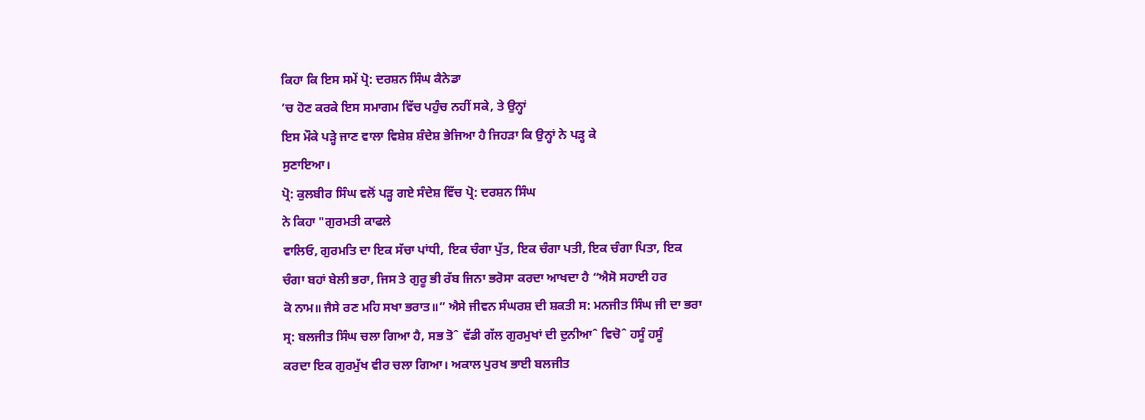ਕਿਹਾ ਕਿ ਇਸ ਸਮੇਂ ਪ੍ਰੋ: ਦਰਸ਼ਨ ਸਿੰਘ ਕੈਨੇਡਾ
’ਚ ਹੋਣ ਕਰਕੇ ਇਸ ਸਮਾਗਮ ਵਿੱਚ ਪਹੁੰਚ ਨਹੀਂ ਸਕੇ, ਤੇ ਉਨ੍ਹਾਂ
ਇਸ ਮੌਕੇ ਪੜ੍ਹੇ ਜਾਣ ਵਾਲਾ ਵਿਸ਼ੇਸ਼ ਸ਼ੰਦੇਸ਼ ਭੇਜਿਆ ਹੈ ਜਿਹੜਾ ਕਿ ਉਨ੍ਹਾਂ ਨੇ ਪੜ੍ਹ ਕੇ
ਸੁਣਾਇਆ।
ਪ੍ਰੋ: ਕੁਲਬੀਰ ਸਿੰਘ ਵਲੋਂ ਪੜ੍ਹ ਗਏ ਸੰਦੇਸ਼ ਵਿੱਚ ਪ੍ਰੋ: ਦਰਸ਼ਨ ਸਿੰਘ
ਨੇ ਕਿਹਾ "ਗੁਰਮਤੀ ਕਾਫਲੇ
ਵਾਲਿਓ, ਗੁਰਮਤਿ ਦਾ ਇਕ ਸੱਚਾ ਪਾਂਧੀ, ਇਕ ਚੰਗਾ ਪੁੱਤ, ਇਕ ਚੰਗਾ ਪਤੀ, ਇਕ ਚੰਗਾ ਪਿਤਾ, ਇਕ
ਚੰਗਾ ਬਹਾਂ ਬੇਲੀ ਭਰਾ, ਜਿਸ ਤੇ ਗੁਰੂ ਭੀ ਰੱਬ ਜਿਨਾ ਭਰੋਸਾ ਕਰਦਾ ਆਖਦਾ ਹੈ “ਐਸੋ ਸਹਾਈ ਹਰ
ਕੋ ਨਾਮ॥ ਜੈਸੇ ਰਣ ਮਹਿ ਸਖਾ ਭਰਾਤ॥” ਐਸੇ ਜੀਵਨ ਸੰਘਰਸ਼ ਦੀ ਸ਼ਕਤੀ ਸ: ਮਨਜੀਤ ਸਿੰਘ ਜੀ ਦਾ ਭਰਾ
ਸ੍ਰ: ਬਲਜੀਤ ਸਿੰਘ ਚਲਾ ਗਿਆ ਹੈ, ਸਭ ਤੋˆ ਵੱਡੀ ਗੱਲ ਗੁਰਮੁਖਾਂ ਦੀ ਦੁਨੀਆˆ ਵਿਚੋˆ ਹਸੂੰ ਹਸੂੰ
ਕਰਦਾ ਇਕ ਗੁਰਮੁੱਖ ਵੀਰ ਚਲਾ ਗਿਆ। ਅਕਾਲ ਪੁਰਖ ਭਾਈ ਬਲਜੀਤ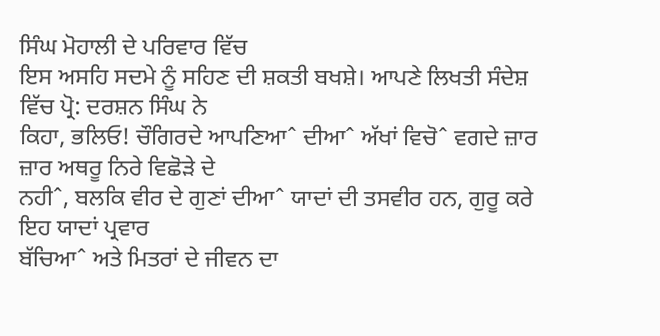ਸਿੰਘ ਮੋਹਾਲੀ ਦੇ ਪਰਿਵਾਰ ਵਿੱਚ
ਇਸ ਅਸਹਿ ਸਦਮੇ ਨੂੰ ਸਹਿਣ ਦੀ ਸ਼ਕਤੀ ਬਖਸ਼ੇ। ਆਪਣੇ ਲਿਖਤੀ ਸੰਦੇਸ਼ ਵਿੱਚ ਪ੍ਰੋ: ਦਰਸ਼ਨ ਸਿੰਘ ਨੇ
ਕਿਹਾ, ਭਲਿਓ! ਚੌਗਿਰਦੇ ਆਪਣਿਆˆ ਦੀਆˆ ਅੱਖਾਂ ਵਿਚੋˆ ਵਗਦੇ ਜ਼ਾਰ ਜ਼ਾਰ ਅਥਰੂ ਨਿਰੇ ਵਿਛੋੜੇ ਦੇ
ਨਹੀˆ, ਬਲਕਿ ਵੀਰ ਦੇ ਗੁਣਾਂ ਦੀਆˆ ਯਾਦਾਂ ਦੀ ਤਸਵੀਰ ਹਨ, ਗੁਰੂ ਕਰੇ ਇਹ ਯਾਦਾਂ ਪ੍ਰਵਾਰ
ਬੱਚਿਆˆ ਅਤੇ ਮਿਤਰਾਂ ਦੇ ਜੀਵਨ ਦਾ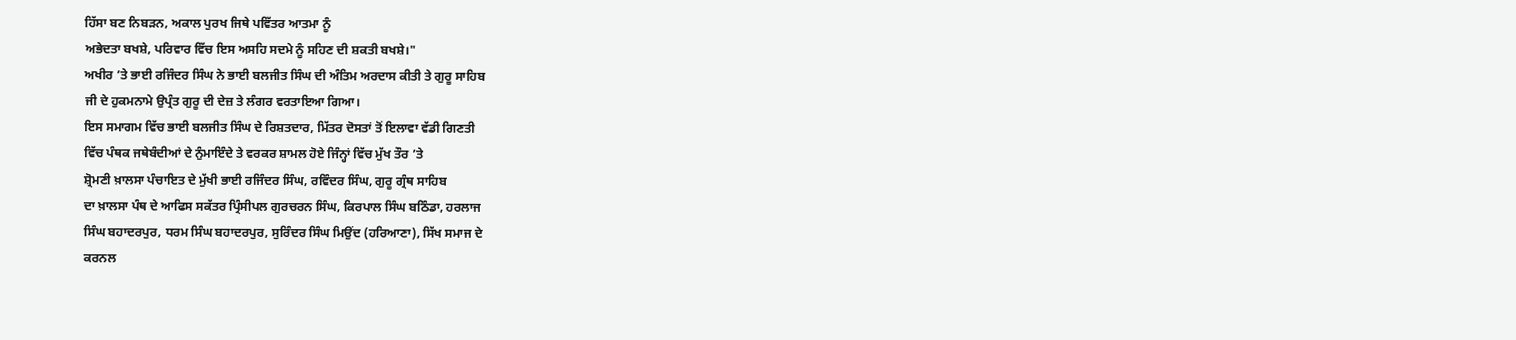ਹਿੱਸਾ ਬਣ ਨਿਬੜਨ, ਅਕਾਲ ਪੁਰਖ ਜਿਥੇ ਪਵਿੱਤਰ ਆਤਮਾ ਨੂੰ
ਅਭੇਦਤਾ ਬਖਸ਼ੇ, ਪਰਿਵਾਰ ਵਿੱਚ ਇਸ ਅਸਹਿ ਸਦਮੇ ਨੂੰ ਸਹਿਣ ਦੀ ਸ਼ਕਤੀ ਬਖਸ਼ੇ।"
ਅਖੀਰ ’ਤੇ ਭਾਈ ਰਜਿੰਦਰ ਸਿੰਘ ਨੇ ਭਾਈ ਬਲਜੀਤ ਸਿੰਘ ਦੀ ਅੰਤਿਮ ਅਰਦਾਸ ਕੀਤੀ ਤੇ ਗੁਰੂ ਸਾਹਿਬ
ਜੀ ਦੇ ਹੁਕਮਨਾਮੇ ਉਪ੍ਰੰਤ ਗੁਰੂ ਦੀ ਦੇਜ਼ ਤੇ ਲੰਗਰ ਵਰਤਾਇਆ ਗਿਆ।
ਇਸ ਸਮਾਗਮ ਵਿੱਚ ਭਾਈ ਬਲਜੀਤ ਸਿੰਘ ਦੇ ਰਿਸ਼ਤਦਾਰ, ਮਿੱਤਰ ਦੋਸਤਾਂ ਤੋਂ ਇਲਾਵਾ ਵੱਡੀ ਗਿਣਤੀ
ਵਿੱਚ ਪੰਥਕ ਜਥੇਬੰਦੀਆਂ ਦੇ ਨੁੰਮਾਇੰਦੇ ਤੇ ਵਰਕਰ ਸ਼ਾਮਲ ਹੋਏ ਜਿੰਨ੍ਹਾਂ ਵਿੱਚ ਮੁੱਖ ਤੌਰ ’ਤੇ
ਸ਼੍ਰੋਮਣੀ ਖ਼ਾਲਸਾ ਪੰਚਾਇਤ ਦੇ ਮੁੱਖੀ ਭਾਈ ਰਜਿੰਦਰ ਸਿੰਘ, ਰਵਿੰਦਰ ਸਿੰਘ, ਗੁਰੂ ਗ੍ਰੰਥ ਸਾਹਿਬ
ਦਾ ਖ਼ਾਲਸਾ ਪੰਥ ਦੇ ਆਫਿਸ ਸਕੱਤਰ ਪ੍ਰਿੰਸੀਪਲ ਗੁਰਚਰਨ ਸਿੰਘ, ਕਿਰਪਾਲ ਸਿੰਘ ਬਠਿੰਡਾ, ਹਰਲਾਜ
ਸਿੰਘ ਬਹਾਦਰਪੁਰ, ਧਰਮ ਸਿੰਘ ਬਹਾਦਰਪੁਰ, ਸੁਰਿੰਦਰ ਸਿੰਘ ਮਿਉਂਦ (ਹਰਿਆਣਾ), ਸਿੱਖ ਸਮਾਜ ਦੇ
ਕਰਨਲ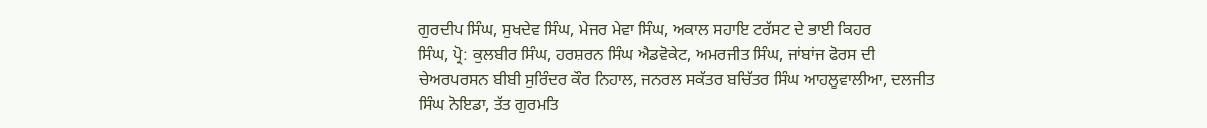ਗੁਰਦੀਪ ਸਿੰਘ, ਸੁਖਦੇਵ ਸਿੰਘ, ਮੇਜਰ ਮੇਵਾ ਸਿੰਘ, ਅਕਾਲ ਸਹਾਇ ਟਰੱਸਟ ਦੇ ਭਾਈ ਕਿਹਰ
ਸਿੰਘ, ਪ੍ਰੋ: ਕੁਲਬੀਰ ਸਿੰਘ, ਹਰਸ਼ਰਨ ਸਿੰਘ ਐਡਵੋਕੇਟ, ਅਮਰਜੀਤ ਸਿੰਘ, ਜਾਂਬਾਂਜ ਫੋਰਸ ਦੀ
ਚੇਅਰਪਰਸਨ ਬੀਬੀ ਸੁਰਿੰਦਰ ਕੌਰ ਨਿਹਾਲ, ਜਨਰਲ ਸਕੱਤਰ ਬਚਿੱਤਰ ਸਿੰਘ ਆਹਲੂਵਾਲੀਆ, ਦਲਜੀਤ
ਸਿੰਘ ਨੋਇਡਾ, ਤੱਤ ਗੁਰਮਤਿ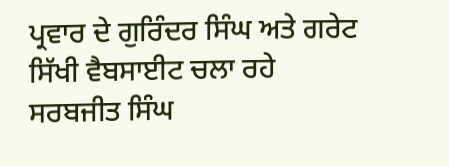ਪ੍ਰਵਾਰ ਦੇ ਗੁਰਿੰਦਰ ਸਿੰਘ ਅਤੇ ਗਰੇਟ ਸਿੱਖੀ ਵੈਬਸਾਈਟ ਚਲਾ ਰਹੇ
ਸਰਬਜੀਤ ਸਿੰਘ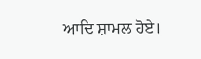ਆਦਿ ਸ਼ਾਮਲ ਹੋਏ।